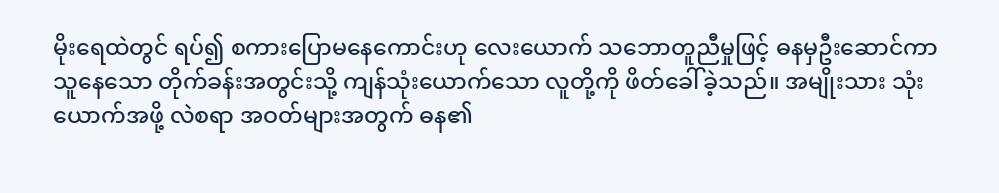မိုးရေထဲတွင် ရပ်၍ စကားပြောမနေကောင်းဟု လေးယောက် သဘောတူညီမှုဖြင့် ဓနမှဦးဆောင်ကာ သူနေသော တိုက်ခန်းအတွင်းသို့ ကျန်သုံးယောက်သော လူတို့ကို ဖိတ်ခေါ်ခဲ့သည်။ အမျိုးသား သုံးယောက်အဖို့ လဲစရာ အဝတ်များအတွက် ဓန၏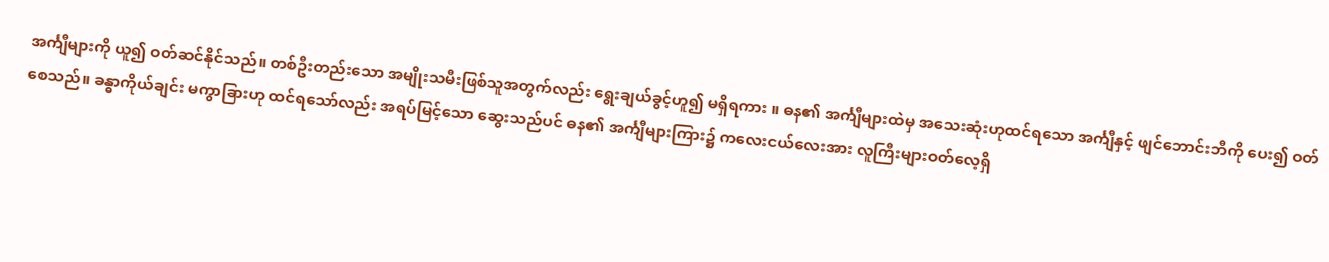အင်္ကျီများကို ယူ၍ ဝတ်ဆင်နိုင်သည်။ တစ်ဦးတည်းသော အမျိုးသမီးဖြစ်သူအတွက်လည်း ရွေးချယ်ခွင့်ဟူ၍ မရှိရကား ။ ဓန၏ အင်္ကျီများထဲမှ အသေးဆုံးဟုထင်ရသော အင်္ကျီနှင့် ဖျင်ဘောင်းဘီကို ပေး၍ ဝတ်စေသည်။ ခန္ဓာကိုယ်ချင်း မကွာခြားဟု ထင်ရသော်လည်း အရပ်မြင့်သော ဆွေးသည်ပင် ဓန၏ အင်္ကျီများကြား၌ ကလေးငယ်လေးအား လူကြီးများဝတ်လေ့ရှိ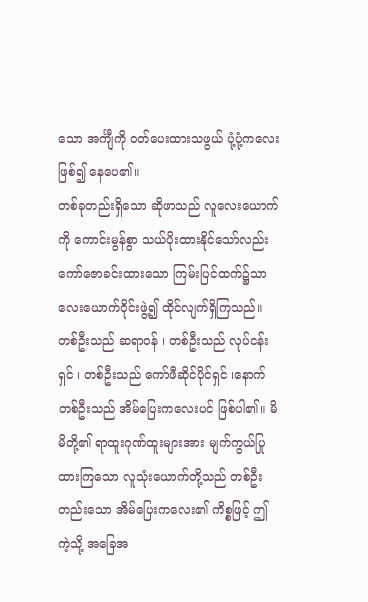သော အင်္ကျီကို ဝတ်ပေးထားသဖွယ် ပုံ့ပုံ့ကလေး ဖြစ်၍ နေပေ၏။
တစ်ခုတည်းရှိသော ဆိုဖာသည် လူလေးယောက်ကို ကောင်းမွန်စွာ သယ်ပိုးထားနိုင်သော်လည်း ကော်ဇောခင်းထားသော ကြမ်းပြင်ထက်၌သာ လေးယောက်ဝိုင်းဖွဲ့၍ ထိုင်လျက်ရှိကြသည်။ တစ်ဦးသည် ဆရာဝန် ၊ တစ်ဦးသည် လုပ်ငန်းရှင် ၊ တစ်ဦးသည် ကော်ဖီဆိုင်ပိုင်ရှင် ၊နောက်တစ်ဦးသည် အိမ်ပြေးကလေးပင် ဖြစ်ပါ၏။ မိမိတို့၏ ရာထူးဂုဏ်ထူးများအား မျက်ကွယ်ပြုထားကြသော လူသုံးယောက်တို့သည် တစ်ဦးတည်းသော အိမ်ပြေးကလေး၏ ကိစ္စဖြင့် ဤကဲ့သို့ အခြေအ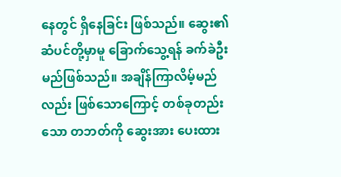နေတွင် ရှိနေခြင်း ဖြစ်သည်။ ဆွေး၏ ဆံပင်တို့မှာမူ ခြောက်သွေ့ရန် ခက်ခဲဦးမည်ဖြစ်သည်။ အချိန်ကြာလိမ့်မည်လည်း ဖြစ်သောကြောင့် တစ်ခုတည်းသော တဘတ်ကို ဆွေးအား ပေးထား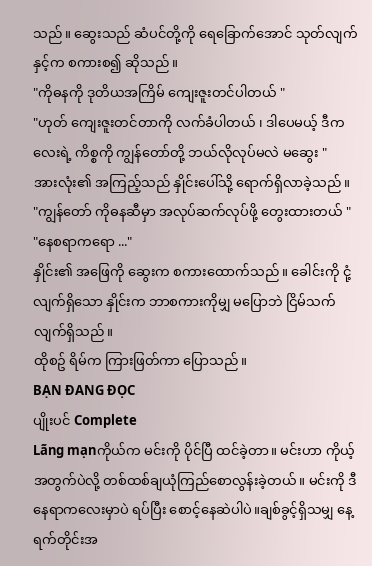သည်။ ဆွေးသည် ဆံပင်တို့ကို ရေခြောက်အောင် သုတ်လျက်နှင့်က စကားစ၍ ဆိုသည်။
"ကိုဓနကို ဒုတိယအကြိမ် ကျေးဇူးတင်ပါတယ် "
"ဟုတ် ကျေးဇူးတင်တာကို လက်ခံပါတယ် ၊ ဒါပေမယ့် ဒီကလေးရဲ့ ကိစ္စကို ကျွန်တော်တို့ ဘယ်လိုလုပ်မလဲ မဆွေး "
အားလုံး၏ အကြည့်သည် နှိုင်းပေါ်သို့ ရောက်ရှိလာခဲ့သည်။
"ကျွန်တော် ကိုဓနဆီမှာ အလုပ်ဆက်လုပ်ဖို့ တွေးထားတယ် "
"နေစရာကရော ..."
နှိုင်း၏ အဖြေကို ဆွေးက စကားထောက်သည်။ ခေါင်းကို ငုံ့လျက်ရှိသော နှိုင်းက ဘာစကားကိုမျှ မပြောဘဲ ငြိမ်သက်လျက်ရှိသည်။
ထိုစဥ် ရိမ်က ကြားဖြတ်ကာ ပြောသည်။
BẠN ĐANG ĐỌC
ပျိုးပင် Complete
Lãng mạnကိုယ်က မင်းကို ပိုင်ပြီ ထင်ခဲ့တာ။ မင်းဟာ ကိုယ့်အတွက်ပဲလို့ တစ်ထစ်ချယုံကြည်စောလွန်းခဲ့တယ်။ မင်းကို ဒီနေရာကလေးမှာပဲ ရပ်ပြီး စောင့်နေဆဲပါပဲ။ချစ်ခွင့်ရှိသမျှ နေ့ရက်တိုင်းအ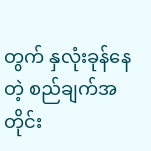တွက် နှလုံးခုန်နေတဲ့ စည်ချက်အတိုင်း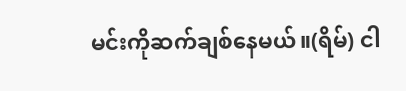မင်းကိုဆက်ချစ်နေမယ်။(ရိမ်) ငါ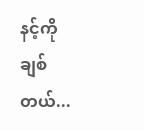နင့်ကို ချစ်တယ်...